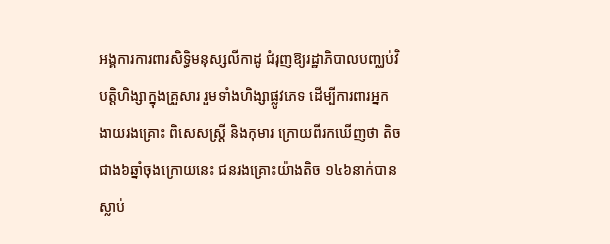អង្គការការពារសិទ្ធិមនុស្សលីកាដូ ជំរុញឱ្យរដ្ឋាភិបាលបញ្ឈប់វិបត្តិហិង្សាក្នុងគ្រួសារ រួមទាំងហិង្សាផ្លូវភេទ ដើម្បីការពារអ្នកងាយរងគ្រោះ ពិសេសស្តី្រ និងកុមារ ក្រោយពីរកឃើញថា តិចជាង៦ឆ្នាំចុងក្រោយនេះ ជនរងគ្រោះយ៉ាងតិច ១៤៦នាក់បានស្លាប់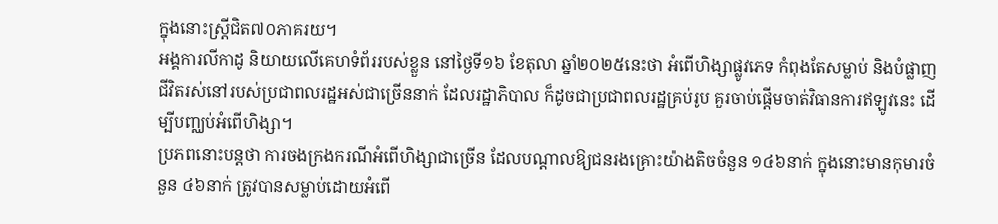ក្នុងនោះស្តី្រជិត៧០ភាគរយ។
អង្គការលីកាដូ និយាយលើគេហទំព័ររបស់ខ្លួន នៅថ្ងៃទី១៦ ខែតុលា ឆ្នាំ២០២៥នេះថា អំពើហិង្សាផ្លូវភេទ កំពុងតែសម្លាប់ និងបំផ្លាញជីវិតរស់នៅរបស់ប្រជាពលរដ្ឋអស់ជាច្រើននាក់ ដែលរដ្ឋាភិបាល ក៏ដូចជាប្រជាពលរដ្ឋគ្រប់រូប គួរចាប់ផ្ដើមចាត់វិធានការឥឡូវនេះ ដើម្បីបញ្ឈប់អំពើហិង្សា។
ប្រភពនោះបន្តថា ការចងក្រងករណីអំពើហិង្សាជាច្រើន ដែលបណ្តាលឱ្យជនរងគ្រោះយ៉ាងតិចចំនួន ១៤៦នាក់ ក្នុងនោះមានកុមារចំនួន ៤៦នាក់ ត្រូវបានសម្លាប់ដោយអំពើ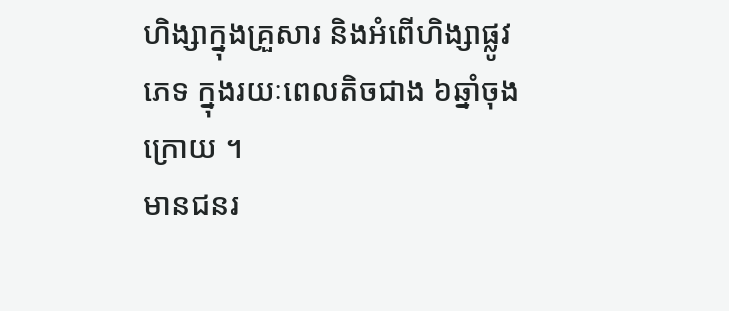ហិង្សាក្នុងគ្រួសារ និងអំពើហិង្សាផ្លូវភេទ ក្នុងរយៈពេលតិចជាង ៦ឆ្នាំចុងក្រោយ ។
មានជនរ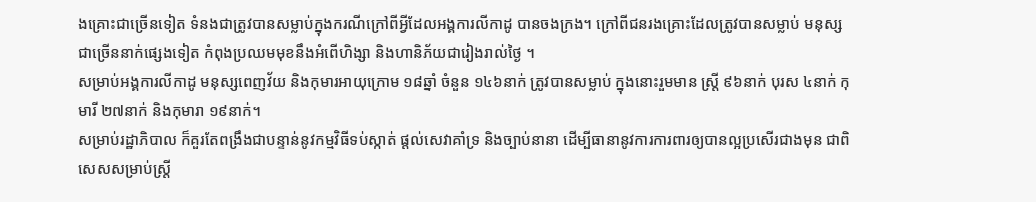ងគ្រោះជាច្រើនទៀត ទំនងជាត្រូវបានសម្លាប់ក្នុងករណីក្រៅពីអ្វីដែលអង្គការលីកាដូ បានចងក្រង។ ក្រៅពីជនរងគ្រោះដែលត្រូវបានសម្លាប់ មនុស្សជាច្រើននាក់ផ្សេងទៀត កំពុងប្រឈមមុខនឹងអំពើហិង្សា និងហានិភ័យជារៀងរាល់ថ្ងៃ ។
សម្រាប់អង្គការលីកាដូ មនុស្សពេញវ័យ និងកុមារអាយុក្រោម ១៨ឆ្នាំ ចំនួន ១៤៦នាក់ ត្រូវបានសម្លាប់ ក្នុងនោះរួមមាន ស្រី្ត ៩៦នាក់ បុរស ៤នាក់ កុមារី ២៧នាក់ និងកុមារា ១៩នាក់។
សម្រាប់រដ្ឋាភិបាល ក៏គួរតែពង្រឹងជាបន្ទាន់នូវកម្មវិធីទប់ស្កាត់ ផ្តល់សេវាគាំទ្រ និងច្បាប់នានា ដើម្បីធានានូវការការពារឲ្យបានល្អប្រសើរជាងមុន ជាពិសេសសម្រាប់ស្ត្រី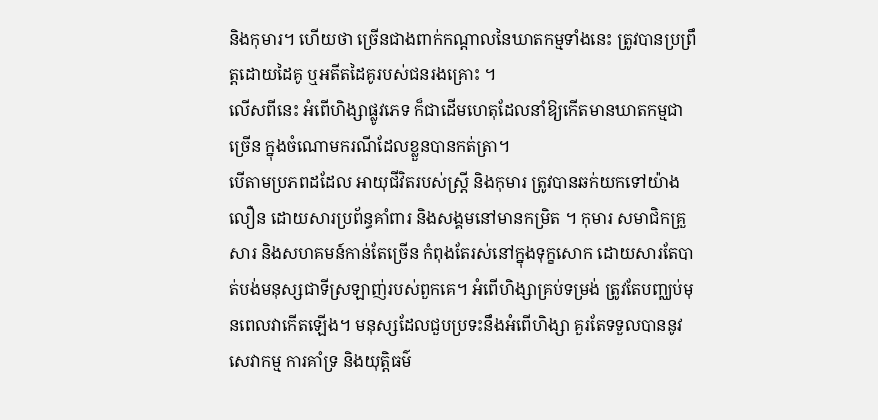និងកុមារ។ ហើយថា ច្រើនជាងពាក់កណ្ដាលនៃឃាតកម្មទាំងនេះ ត្រូវបានប្រព្រឹត្តដោយដៃគូ ឬអតីតដៃគូរបស់ជនរងគ្រោះ ។
លើសពីនេះ អំពើហិង្សាផ្លូវភេទ ក៏ជាដើមហេតុដែលនាំឱ្យកើតមានឃាតកម្មជាច្រើន ក្នុងចំណោមករណីដែលខ្លួនបានកត់ត្រា។
បើតាមប្រភពដដែល អាយុជីវិតរបស់ស្រី្ត និងកុមារ ត្រូវបានឆក់យកទៅយ៉ាងលឿន ដោយសារប្រព័ន្ធគាំពារ និងសង្គមនៅមានកម្រិត ។ កុមារ សមាជិកគ្រួសារ និងសហគមន៍កាន់តែច្រើន កំពុងតែរស់នៅក្នុងទុក្ខសោក ដោយសារតែបាត់បង់មនុស្សជាទីស្រឡាញ់របស់ពួកគេ។ អំពើហិង្សាគ្រប់ទម្រង់ ត្រូវតែបញ្ឈប់មុនពេលវាកើតឡើង។ មនុស្សដែលជួបប្រទះនឹងអំពើហិង្សា គួរតែទទួលបាននូវសេវាកម្ម ការគាំទ្រ និងយុត្តិធម៌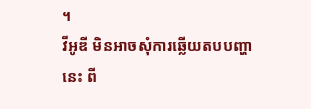។
វីអូឌី មិនអាចសុំការឆ្លើយតបបញ្ហានេះ ពី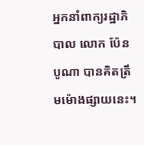អ្នកនាំពាក្យរដ្ឋាភិបាល លោក ប៉ែន បូណា បានគិតត្រឹមម៉ោងផ្សាយនេះ។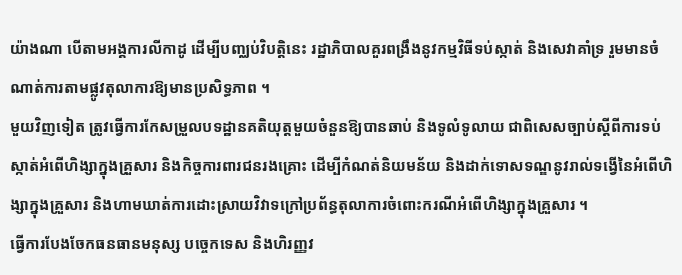យ៉ាងណា បើតាមអង្គការលីកាដូ ដើម្បីបញ្ឈប់វិបត្តិនេះ រដ្ឋាភិបាលគួរពង្រឹងនូវកម្មវិធីទប់ស្កាត់ និងសេវាគាំទ្រ រួមមានចំណាត់ការតាមផ្លូវតុលាការឱ្យមានប្រសិទ្ធភាព ។
មួយវិញទៀត ត្រូវធ្វើការកែសម្រួលបទដ្ឋានគតិយុត្តមួយចំនួនឱ្យបានឆាប់ និងទូលំទូលាយ ជាពិសេសច្បាប់ស្តីពីការទប់ស្កាត់អំពើហិង្សាក្នុងគ្រួសារ និងកិច្ចការពារជនរងគ្រោះ ដើម្បីកំណត់និយមន័យ និងដាក់ទោសទណ្ឌនូវរាល់ទង្វើនៃអំពើហិង្សាក្នុងគ្រួសារ និងហាមឃាត់ការដោះស្រាយវិវាទក្រៅប្រព័ន្ធតុលាការចំពោះករណីអំពើហិង្សាក្នុងគ្រួសារ ។
ធ្វើការបែងចែកធនធានមនុស្ស បច្ចេកទេស និងហិរញ្ញវ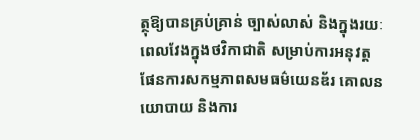ត្ថុឱ្យបានគ្រប់គ្រាន់ ច្បាស់លាស់ និងក្នុងរយៈពេលវែងក្នុងថវិកាជាតិ សម្រាប់ការអនុវត្តផែនការសកម្មភាពសមធម៌យេនឌ័រ គោលនយោបាយ និងការ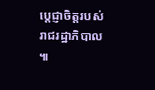ប្តេជ្ញាចិត្តរបស់រាជរដ្ឋាភិបាល ៕